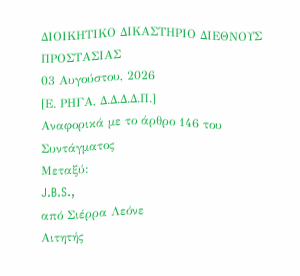ΔΙΟΙΚΗΤΙΚΟ ΔΙΚΑΣΤΗΡΙΟ ΔΙΕΘΝΟΥΣ ΠΡΟΣΤΑΣΙΑΣ
03 Αυγούστου, 2026
[Ε. ΡΗΓΑ, Δ.Δ.Δ.Δ.Π.]
Αναφορικά με το άρθρο 146 του Συντάγματος
Μεταξύ:
J.B.S.,
από Σιέρρα Λεόνε
Αιτητής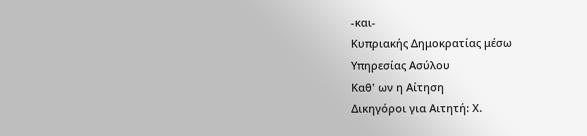-και-
Κυπριακής Δημοκρατίας μέσω
Υπηρεσίας Ασύλου
Καθ' ων η Αίτηση
Δικηγόροι για Αιτητή: Χ.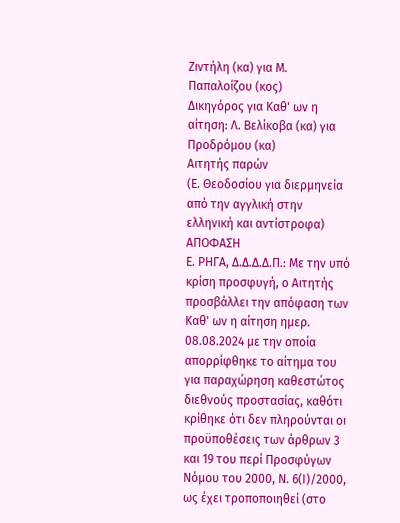Ζιντήλη (κα) για Μ. Παπαλοίζου (κος)
Δικηγόρος για Καθ' ων η αίτηση: Λ. Βελίκοβα (κα) για Προδρόμου (κα)
Αιτητής παρών
(Ε. Θεοδοσίου για διερμηνεία από την αγγλική στην ελληνική και αντίστροφα)
ΑΠΟΦΑΣΗ
Ε. ΡΗΓΑ, Δ.Δ.Δ.Δ.Π.: Με την υπό κρίση προσφυγή, ο Αιτητής προσβάλλει την απόφαση των Καθ' ων η αίτηση ημερ. 08.08.2024 με την οποία απορρίφθηκε το αίτημα του για παραχώρηση καθεστώτος διεθνούς προστασίας, καθότι κρίθηκε ότι δεν πληρούνται οι προϋποθέσεις των άρθρων 3 και 19 του περί Προσφύγων Νόμου του 2000, Ν. 6(Ι)/2000, ως έχει τροποποιηθεί (στο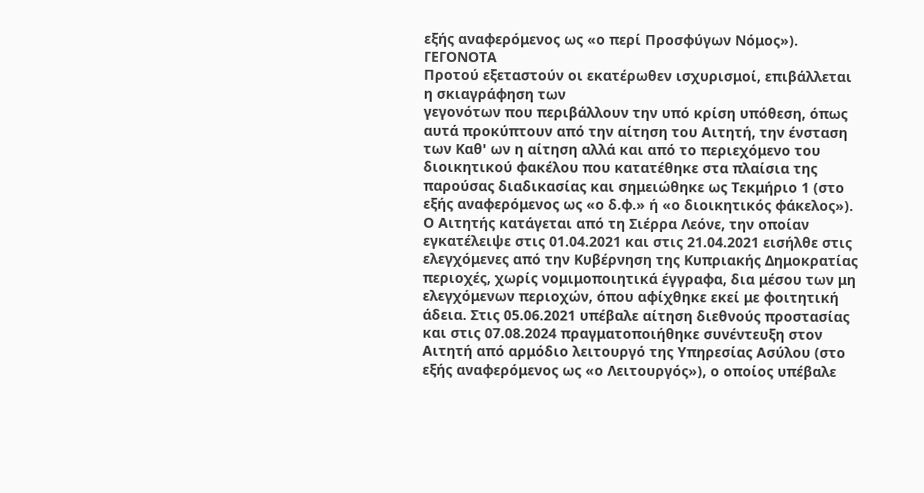εξής αναφερόμενος ως «ο περί Προσφύγων Νόμος»).
ΓΕΓΟΝΟΤΑ
Προτού εξεταστούν οι εκατέρωθεν ισχυρισμοί, επιβάλλεται η σκιαγράφηση των
γεγονότων που περιβάλλουν την υπό κρίση υπόθεση, όπως αυτά προκύπτουν από την αίτηση του Αιτητή, την ένσταση των Καθ' ων η αίτηση αλλά και από το περιεχόμενο του διοικητικού φακέλου που κατατέθηκε στα πλαίσια της παρούσας διαδικασίας και σημειώθηκε ως Τεκμήριο 1 (στο εξής αναφερόμενος ως «ο δ.φ.» ή «ο διοικητικός φάκελος»).
Ο Αιτητής κατάγεται από τη Σιέρρα Λεόνε, την οποίαν εγκατέλειψε στις 01.04.2021 και στις 21.04.2021 εισήλθε στις ελεγχόμενες από την Κυβέρνηση της Κυπριακής Δημοκρατίας περιοχές, χωρίς νομιμοποιητικά έγγραφα, δια μέσου των μη ελεγχόμενων περιοχών, όπου αφίχθηκε εκεί με φοιτητική άδεια. Στις 05.06.2021 υπέβαλε αίτηση διεθνούς προστασίας και στις 07.08.2024 πραγματοποιήθηκε συνέντευξη στον Αιτητή από αρμόδιο λειτουργό της Υπηρεσίας Ασύλου (στο εξής αναφερόμενος ως «ο Λειτουργός»), ο οποίος υπέβαλε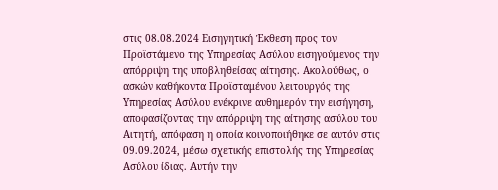στις 08.08.2024 Εισηγητική Έκθεση προς τον Προϊστάμενο της Υπηρεσίας Ασύλου εισηγούμενος την απόρριψη της υποβληθείσας αίτησης. Ακολούθως, ο ασκών καθήκοντα Προϊσταμένου λειτουργός της Υπηρεσίας Ασύλου ενέκρινε αυθημερόν την εισήγηση, αποφασίζοντας την απόρριψη της αίτησης ασύλου του Αιτητή, απόφαση η οποία κοινοποιήθηκε σε αυτόν στις 09.09.2024, μέσω σχετικής επιστολής της Υπηρεσίας Ασύλου ίδιας. Αυτήν την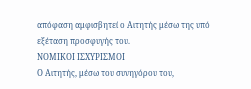απόφαση αμφισβητεί ο Αιτητής μέσω της υπό εξέταση προσφυγής του.
ΝΟΜΙΚΟΙ ΙΣΧΥΡΙΣΜΟΙ
Ο Αιτητής, μέσω του συνηγόρου του,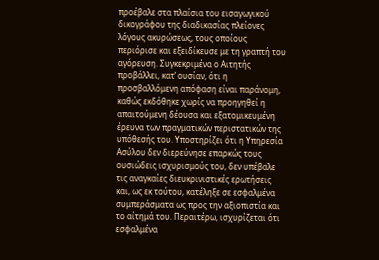προέβαλε στα πλαίσια του εισαγωγικού δικογράφου της διαδικασίας πλείονες λόγους ακυρώσεως, τους οποίους περιόρισε και εξειδίκευσε με τη γραπτή του αγόρευση. Συγκεκριμένα ο Αιτητής προβάλλει, κατ’ ουσίαν, ότι η προσβαλλόμενη απόφαση είναι παράνομη, καθώς εκδόθηκε χωρίς να προηγηθεί η απαιτούμενη δέουσα και εξατομικευμένη έρευνα των πραγματικών περιστατικών της υπόθεσής του. Υποστηρίζει ότι η Υπηρεσία Ασύλου δεν διερεύνησε επαρκώς τους ουσιώδεις ισχυρισμούς του, δεν υπέβαλε τις αναγκαίες διευκρινιστικές ερωτήσεις και, ως εκ τούτου, κατέληξε σε εσφαλμένα συμπεράσματα ως προς την αξιοπιστία και το αίτημά του. Περαιτέρω, ισχυρίζεται ότι εσφαλμένα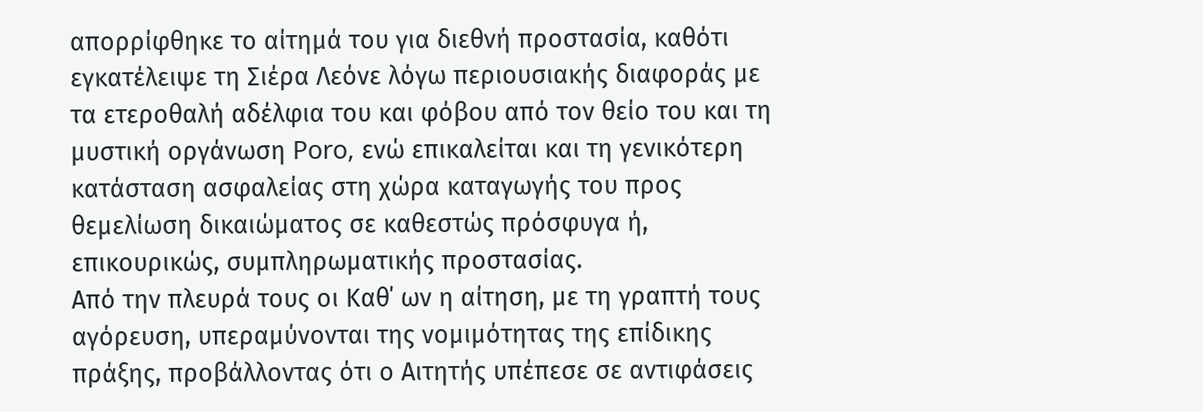απορρίφθηκε το αίτημά του για διεθνή προστασία, καθότι εγκατέλειψε τη Σιέρα Λεόνε λόγω περιουσιακής διαφοράς με τα ετεροθαλή αδέλφια του και φόβου από τον θείο του και τη μυστική οργάνωση Poro, ενώ επικαλείται και τη γενικότερη κατάσταση ασφαλείας στη χώρα καταγωγής του προς θεμελίωση δικαιώματος σε καθεστώς πρόσφυγα ή, επικουρικώς, συμπληρωματικής προστασίας.
Από την πλευρά τους οι Καθ΄ ων η αίτηση, με τη γραπτή τους αγόρευση, υπεραμύνονται της νομιμότητας της επίδικης πράξης, προβάλλοντας ότι ο Αιτητής υπέπεσε σε αντιφάσεις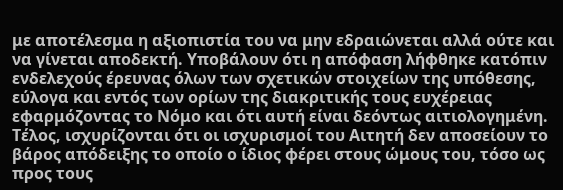με αποτέλεσμα η αξιοπιστία του να μην εδραιώνεται αλλά ούτε και να γίνεται αποδεκτή. Υποβάλουν ότι η απόφαση λήφθηκε κατόπιν ενδελεχούς έρευνας όλων των σχετικών στοιχείων της υπόθεσης, εύλογα και εντός των ορίων της διακριτικής τους ευχέρειας εφαρμόζοντας το Νόμο και ότι αυτή είναι δεόντως αιτιολογημένη. Τέλος, ισχυρίζονται ότι οι ισχυρισμοί του Αιτητή δεν αποσείουν το βάρος απόδειξης το οποίο ο ίδιος φέρει στους ώμους του, τόσο ως προς τους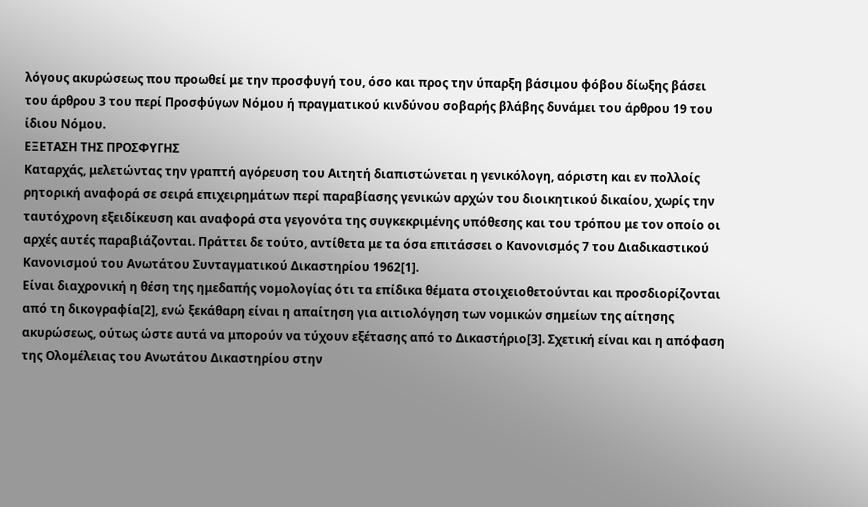λόγους ακυρώσεως που προωθεί με την προσφυγή του, όσο και προς την ύπαρξη βάσιμου φόβου δίωξης βάσει του άρθρου 3 του περί Προσφύγων Νόμου ή πραγματικού κινδύνου σοβαρής βλάβης δυνάμει του άρθρου 19 του ίδιου Νόμου.
ΕΞΕΤΑΣΗ ΤΗΣ ΠΡΟΣΦΥΓΗΣ
Καταρχάς, μελετώντας την γραπτή αγόρευση του Αιτητή διαπιστώνεται η γενικόλογη, αόριστη και εν πολλοίς ρητορική αναφορά σε σειρά επιχειρημάτων περί παραβίασης γενικών αρχών του διοικητικού δικαίου, χωρίς την ταυτόχρονη εξειδίκευση και αναφορά στα γεγονότα της συγκεκριμένης υπόθεσης και του τρόπου με τον οποίο οι αρχές αυτές παραβιάζονται. Πράττει δε τούτο, αντίθετα με τα όσα επιτάσσει ο Κανονισμός 7 του Διαδικαστικού Κανονισμού του Ανωτάτου Συνταγματικού Δικαστηρίου 1962[1].
Είναι διαχρονική η θέση της ημεδαπής νομολογίας ότι τα επίδικα θέματα στοιχειοθετούνται και προσδιορίζονται από τη δικογραφία[2], ενώ ξεκάθαρη είναι η απαίτηση για αιτιολόγηση των νομικών σημείων της αίτησης ακυρώσεως, ούτως ώστε αυτά να μπορούν να τύχουν εξέτασης από το Δικαστήριο[3]. Σχετική είναι και η απόφαση της Ολομέλειας του Ανωτάτου Δικαστηρίου στην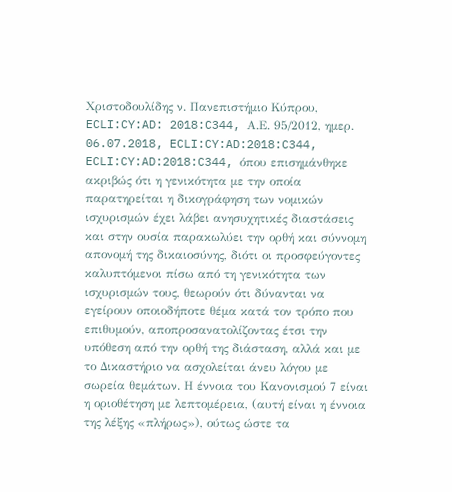Χριστοδουλίδης ν. Πανεπιστήμιο Κύπρου, ECLI:CY:AD: 2018:C344, Α.Ε. 95/2012, ημερ. 06.07.2018, ECLI:CY:AD:2018:C344, ECLI:CY:AD:2018:C344, όπου επισημάνθηκε ακριβώς ότι η γενικότητα με την οποία παρατηρείται η δικογράφηση των νομικών ισχυρισμών έχει λάβει ανησυχητικές διαστάσεις και στην ουσία παρακωλύει την ορθή και σύννομη απονομή της δικαιοσύνης, διότι οι προσφεύγοντες καλυπτόμενοι πίσω από τη γενικότητα των ισχυρισμών τους, θεωρούν ότι δύνανται να εγείρουν οποιοδήποτε θέμα κατά τον τρόπο που επιθυμούν, αποπροσανατολίζοντας έτσι την υπόθεση από την ορθή της διάσταση, αλλά και με το Δικαστήριο να ασχολείται άνευ λόγου με σωρεία θεμάτων. Η έννοια του Κανονισμού 7 είναι η οριοθέτηση με λεπτομέρεια, (αυτή είναι η έννοια της λέξης «πλήρως»), ούτως ώστε τα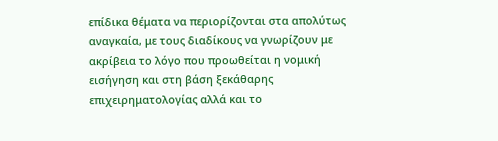επίδικα θέματα να περιορίζονται στα απολύτως αναγκαία, με τους διαδίκους να γνωρίζουν με ακρίβεια το λόγο που προωθείται η νομική εισήγηση και στη βάση ξεκάθαρης επιχειρηματολογίας αλλά και το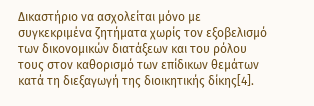Δικαστήριο να ασχολείται μόνο με συγκεκριμένα ζητήματα χωρίς τον εξοβελισμό των δικονομικών διατάξεων και του ρόλου τους στον καθορισμό των επίδικων θεμάτων κατά τη διεξαγωγή της διοικητικής δίκης[4].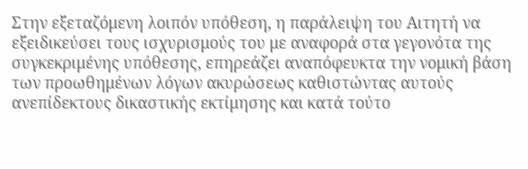Στην εξεταζόμενη λοιπόν υπόθεση, η παράλειψη του Αιτητή να εξειδικεύσει τους ισχυρισμούς του με αναφορά στα γεγονότα της συγκεκριμένης υπόθεσης, επηρεάζει αναπόφευκτα την νομική βάση των προωθημένων λόγων ακυρώσεως καθιστώντας αυτούς ανεπίδεκτους δικαστικής εκτίμησης και κατά τούτο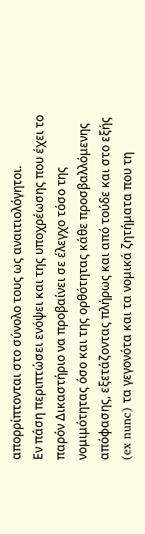απορρίπτονται στο σύνολο τους ως αναιτιολόγητοι.
Εν πάση περιπτώσει ενόψει και της υποχρέωσης που έχει το παρόν Δικαστήριο να προβαίνει σε έλεγχο τόσο της νομιμότητας όσο και της ορθότητας κάθε προσβαλλόμενης απόφασης, εξετάζοντας πλήρως και από τούδε και στο εξής (ex nunc) τα γεγονότα και τα νομικά ζητήματα που τη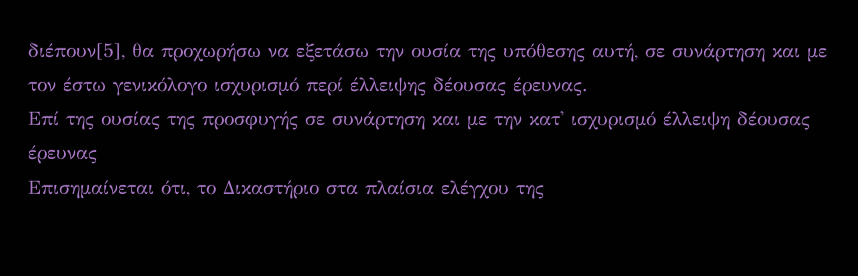διέπουν[5], θα προχωρήσω να εξετάσω την ουσία της υπόθεσης αυτή, σε συνάρτηση και με τον έστω γενικόλογο ισχυρισμό περί έλλειψης δέουσας έρευνας.
Επί της ουσίας της προσφυγής σε συνάρτηση και με την κατ' ισχυρισμό έλλειψη δέουσας έρευνας
Επισημαίνεται ότι, το Δικαστήριο στα πλαίσια ελέγχου της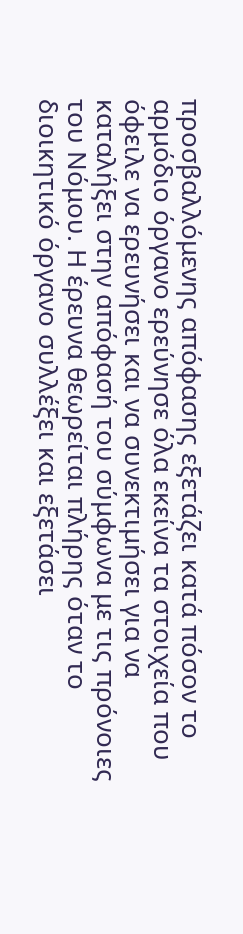προσβαλλόμενης απόφασης εξετάζει κατά πόσον το αρμόδιο όργανο ερεύνησε όλα εκείνα τα στοιχεία που όφειλε να ερευνήσει και να συνεκτιμήσει για να καταλήξει στην απόφασή του σύμφωνα με τις πρόνοιες του Νόμου. Η έρευνα θεωρείται πλήρης όταν το διοικητικό όργανο συλλέξει και εξετάσει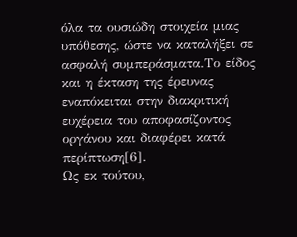όλα τα ουσιώδη στοιχεία μιας υπόθεσης, ώστε να καταλήξει σε ασφαλή συμπεράσματα.Το είδος και η έκταση της έρευνας εναπόκειται στην διακριτική ευχέρεια του αποφασίζοντος οργάνου και διαφέρει κατά περίπτωση[6].
Ως εκ τούτου,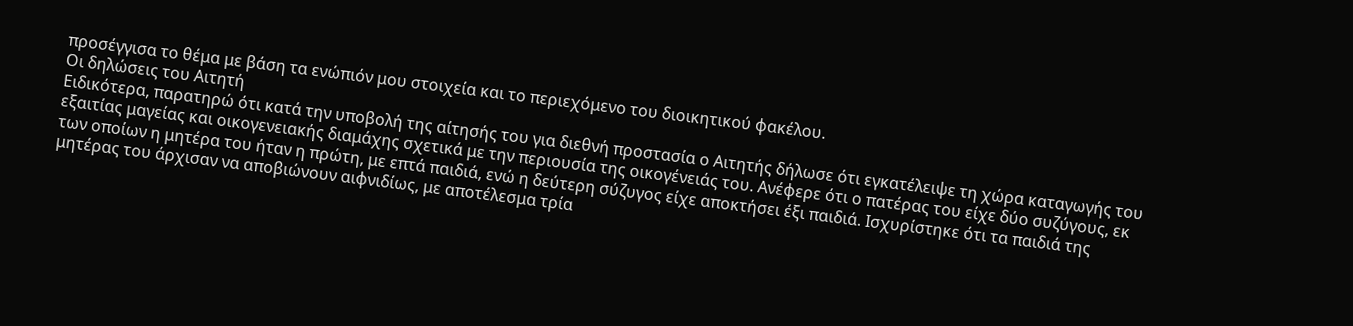προσέγγισα το θέμα με βάση τα ενώπιόν μου στοιχεία και το περιεχόμενο του διοικητικού φακέλου.
Οι δηλώσεις του Αιτητή
Ειδικότερα, παρατηρώ ότι κατά την υποβολή της αίτησής του για διεθνή προστασία ο Αιτητής δήλωσε ότι εγκατέλειψε τη χώρα καταγωγής του εξαιτίας μαγείας και οικογενειακής διαμάχης σχετικά με την περιουσία της οικογένειάς του. Ανέφερε ότι ο πατέρας του είχε δύο συζύγους, εκ των οποίων η μητέρα του ήταν η πρώτη, με επτά παιδιά, ενώ η δεύτερη σύζυγος είχε αποκτήσει έξι παιδιά. Ισχυρίστηκε ότι τα παιδιά της μητέρας του άρχισαν να αποβιώνουν αιφνιδίως, με αποτέλεσμα τρία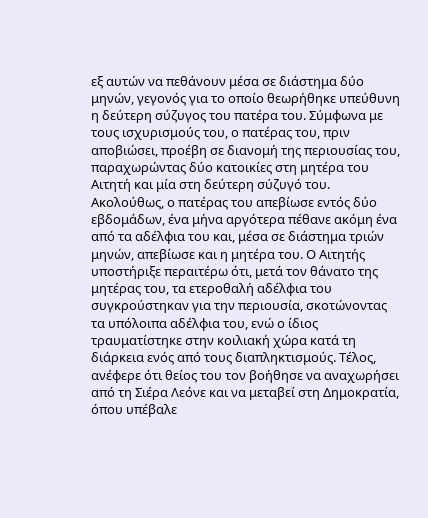εξ αυτών να πεθάνουν μέσα σε διάστημα δύο μηνών, γεγονός για το οποίο θεωρήθηκε υπεύθυνη η δεύτερη σύζυγος του πατέρα του. Σύμφωνα με τους ισχυρισμούς του, ο πατέρας του, πριν αποβιώσει, προέβη σε διανομή της περιουσίας του, παραχωρώντας δύο κατοικίες στη μητέρα του Αιτητή και μία στη δεύτερη σύζυγό του. Ακολούθως, ο πατέρας του απεβίωσε εντός δύο εβδομάδων, ένα μήνα αργότερα πέθανε ακόμη ένα από τα αδέλφια του και, μέσα σε διάστημα τριών μηνών, απεβίωσε και η μητέρα του. Ο Αιτητής υποστήριξε περαιτέρω ότι, μετά τον θάνατο της μητέρας του, τα ετεροθαλή αδέλφια του συγκρούστηκαν για την περιουσία, σκοτώνοντας τα υπόλοιπα αδέλφια του, ενώ ο ίδιος τραυματίστηκε στην κοιλιακή χώρα κατά τη διάρκεια ενός από τους διαπληκτισμούς. Τέλος, ανέφερε ότι θείος του τον βοήθησε να αναχωρήσει από τη Σιέρα Λεόνε και να μεταβεί στη Δημοκρατία, όπου υπέβαλε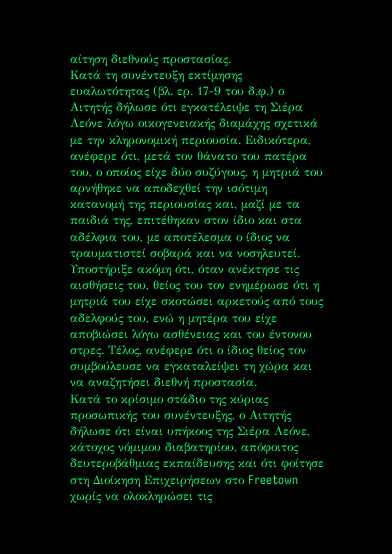αίτηση διεθνούς προστασίας.
Κατά τη συνέντευξη εκτίμησης ευαλωτότητας (βλ. ερ. 17-9 του δ.φ.) ο Αιτητής δήλωσε ότι εγκατέλειψε τη Σιέρα Λεόνε λόγω οικογενειακής διαμάχης σχετικά με την κληρονομική περιουσία. Ειδικότερα, ανέφερε ότι, μετά τον θάνατο του πατέρα του, ο οποίος είχε δύο συζύγους, η μητριά του αρνήθηκε να αποδεχθεί την ισότιμη κατανομή της περιουσίας και, μαζί με τα παιδιά της, επιτέθηκαν στον ίδιο και στα αδέλφια του, με αποτέλεσμα ο ίδιος να τραυματιστεί σοβαρά και να νοσηλευτεί. Υποστήριξε ακόμη ότι, όταν ανέκτησε τις αισθήσεις του, θείος του τον ενημέρωσε ότι η μητριά του είχε σκοτώσει αρκετούς από τους αδελφούς του, ενώ η μητέρα του είχε αποβιώσει λόγω ασθένειας και του έντονου στρες. Τέλος, ανέφερε ότι ο ίδιος θείος τον συμβούλευσε να εγκαταλείψει τη χώρα και να αναζητήσει διεθνή προστασία.
Κατά το κρίσιμο στάδιο της κύριας προσωπικής του συνέντευξης, ο Αιτητής δήλωσε ότι είναι υπήκοος της Σιέρα Λεόνε, κάτοχος νόμιμου διαβατηρίου, απόφοιτος δευτεροβάθμιας εκπαίδευσης και ότι φοίτησε στη Διοίκηση Επιχειρήσεων στο Freetown χωρίς να ολοκληρώσει τις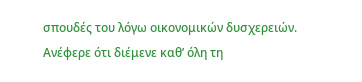σπουδές του λόγω οικονομικών δυσχερειών. Ανέφερε ότι διέμενε καθ’ όλη τη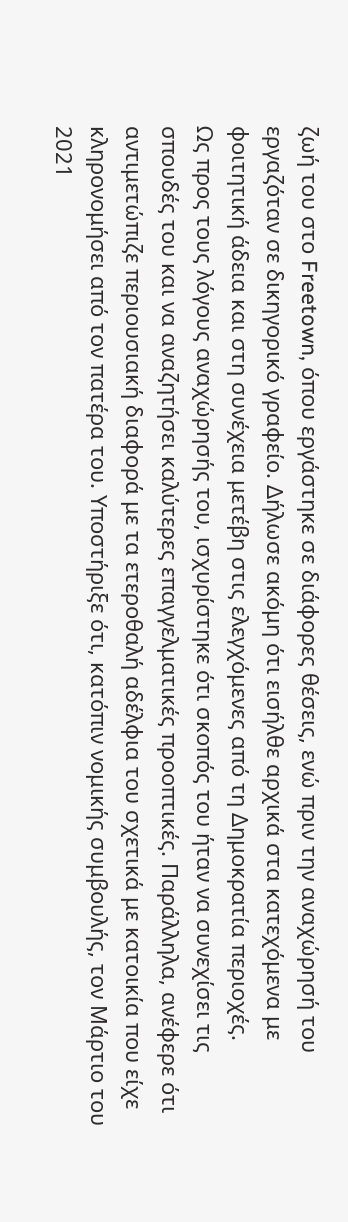ζωή του στο Freetown, όπου εργάστηκε σε διάφορες θέσεις, ενώ πριν την αναχώρησή του εργαζόταν σε δικηγορικό γραφείο. Δήλωσε ακόμη ότι εισήλθε αρχικά στα κατεχόμενα με φοιτητική άδεια και στη συνέχεια μετέβη στις ελεγχόμενες από τη Δημοκρατία περιοχές.
Ως προς τους λόγους αναχώρησής του, ισχυρίστηκε ότι σκοπός του ήταν να συνεχίσει τις σπουδές του και να αναζητήσει καλύτερες επαγγελματικές προοπτικές. Παράλληλα, ανέφερε ότι αντιμετώπιζε περιουσιακή διαφορά με τα ετεροθαλή αδέλφια του σχετικά με κατοικία που είχε κληρονομήσει από τον πατέρα του. Υποστήριξε ότι, κατόπιν νομικής συμβουλής, τον Μάρτιο του 2021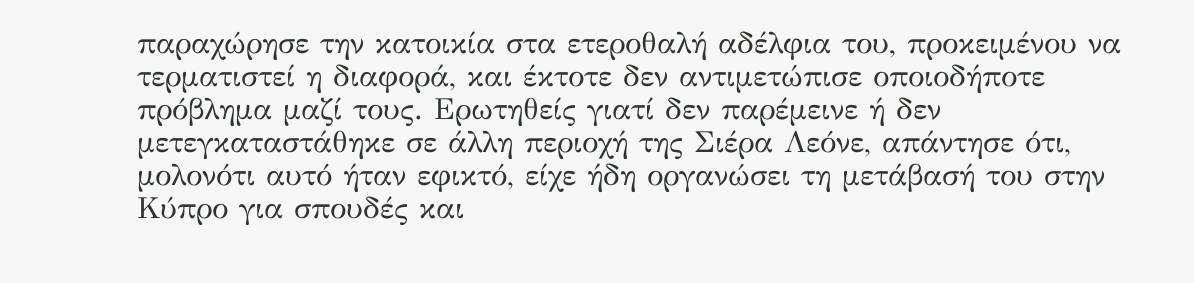παραχώρησε την κατοικία στα ετεροθαλή αδέλφια του, προκειμένου να τερματιστεί η διαφορά, και έκτοτε δεν αντιμετώπισε οποιοδήποτε πρόβλημα μαζί τους. Ερωτηθείς γιατί δεν παρέμεινε ή δεν μετεγκαταστάθηκε σε άλλη περιοχή της Σιέρα Λεόνε, απάντησε ότι, μολονότι αυτό ήταν εφικτό, είχε ήδη οργανώσει τη μετάβασή του στην Κύπρο για σπουδές και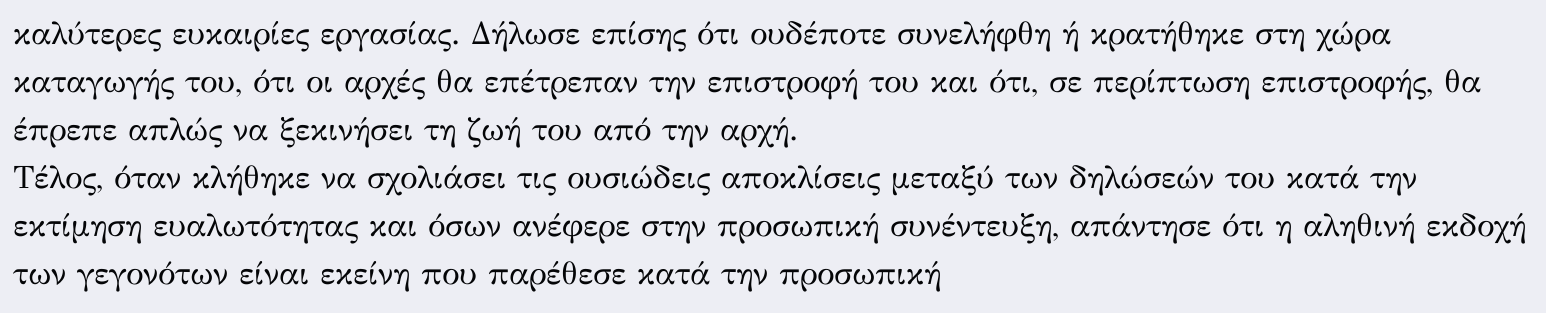καλύτερες ευκαιρίες εργασίας. Δήλωσε επίσης ότι ουδέποτε συνελήφθη ή κρατήθηκε στη χώρα καταγωγής του, ότι οι αρχές θα επέτρεπαν την επιστροφή του και ότι, σε περίπτωση επιστροφής, θα έπρεπε απλώς να ξεκινήσει τη ζωή του από την αρχή.
Τέλος, όταν κλήθηκε να σχολιάσει τις ουσιώδεις αποκλίσεις μεταξύ των δηλώσεών του κατά την εκτίμηση ευαλωτότητας και όσων ανέφερε στην προσωπική συνέντευξη, απάντησε ότι η αληθινή εκδοχή των γεγονότων είναι εκείνη που παρέθεσε κατά την προσωπική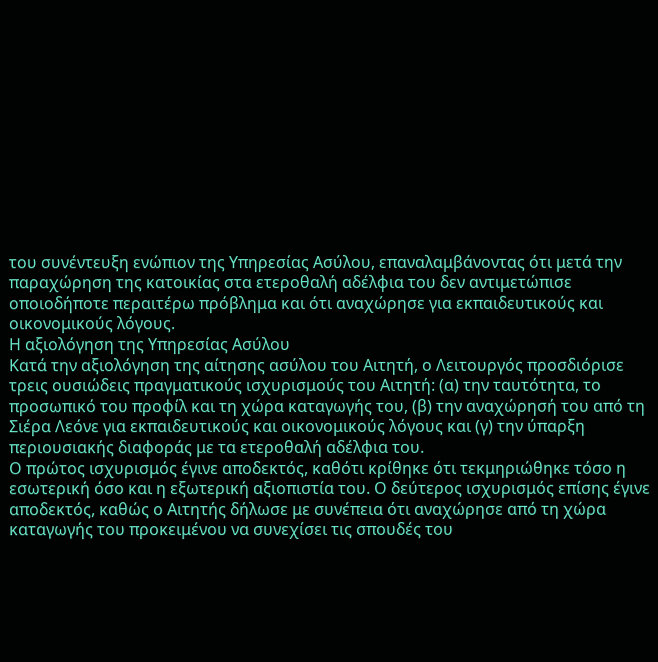του συνέντευξη ενώπιον της Υπηρεσίας Ασύλου, επαναλαμβάνοντας ότι μετά την παραχώρηση της κατοικίας στα ετεροθαλή αδέλφια του δεν αντιμετώπισε οποιοδήποτε περαιτέρω πρόβλημα και ότι αναχώρησε για εκπαιδευτικούς και οικονομικούς λόγους.
Η αξιολόγηση της Υπηρεσίας Ασύλου
Κατά την αξιολόγηση της αίτησης ασύλου του Αιτητή, ο Λειτουργός προσδιόρισε τρεις ουσιώδεις πραγματικούς ισχυρισμούς του Αιτητή: (α) την ταυτότητα, το προσωπικό του προφίλ και τη χώρα καταγωγής του, (β) την αναχώρησή του από τη Σιέρα Λεόνε για εκπαιδευτικούς και οικονομικούς λόγους και (γ) την ύπαρξη περιουσιακής διαφοράς με τα ετεροθαλή αδέλφια του.
Ο πρώτος ισχυρισμός έγινε αποδεκτός, καθότι κρίθηκε ότι τεκμηριώθηκε τόσο η εσωτερική όσο και η εξωτερική αξιοπιστία του. Ο δεύτερος ισχυρισμός επίσης έγινε αποδεκτός, καθώς ο Αιτητής δήλωσε με συνέπεια ότι αναχώρησε από τη χώρα καταγωγής του προκειμένου να συνεχίσει τις σπουδές του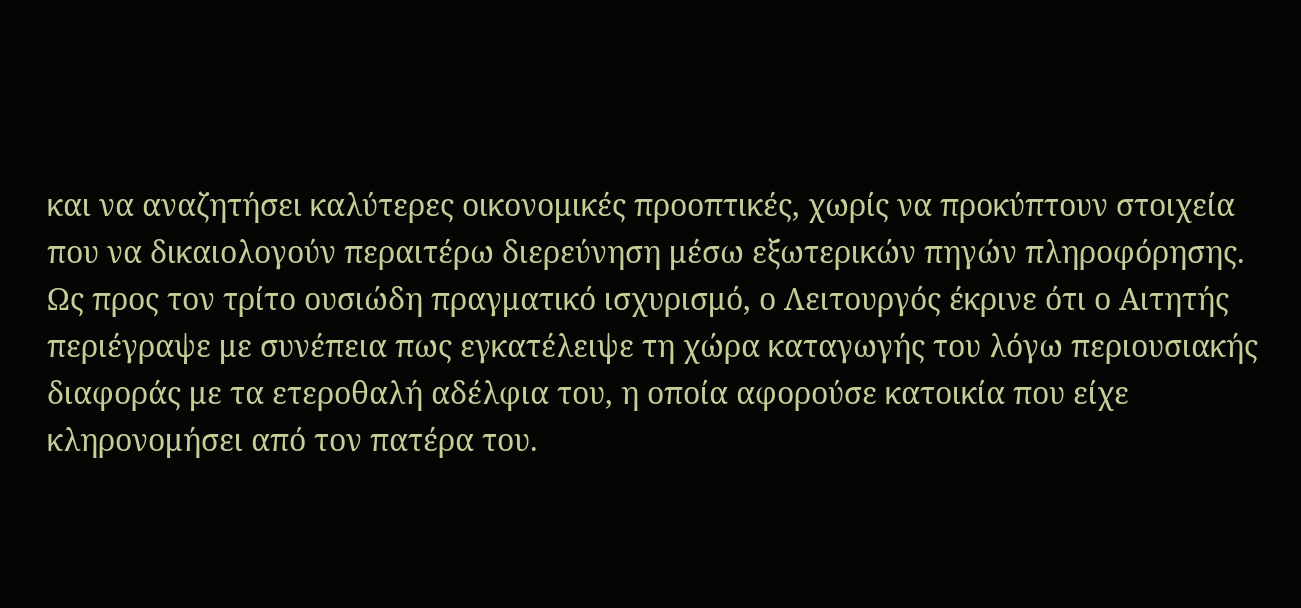και να αναζητήσει καλύτερες οικονομικές προοπτικές, χωρίς να προκύπτουν στοιχεία που να δικαιολογούν περαιτέρω διερεύνηση μέσω εξωτερικών πηγών πληροφόρησης.
Ως προς τον τρίτο ουσιώδη πραγματικό ισχυρισμό, ο Λειτουργός έκρινε ότι ο Αιτητής περιέγραψε με συνέπεια πως εγκατέλειψε τη χώρα καταγωγής του λόγω περιουσιακής διαφοράς με τα ετεροθαλή αδέλφια του, η οποία αφορούσε κατοικία που είχε κληρονομήσει από τον πατέρα του.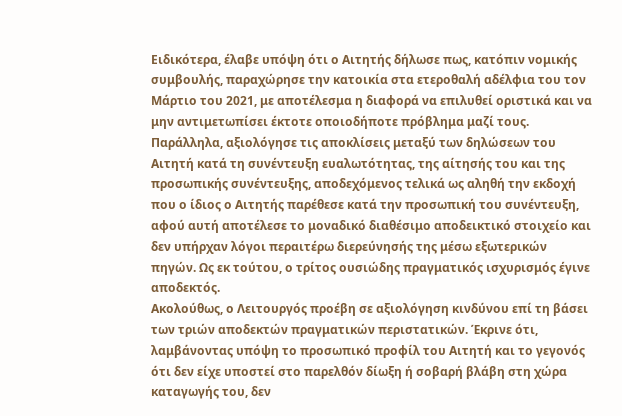Ειδικότερα, έλαβε υπόψη ότι ο Αιτητής δήλωσε πως, κατόπιν νομικής συμβουλής, παραχώρησε την κατοικία στα ετεροθαλή αδέλφια του τον Μάρτιο του 2021, με αποτέλεσμα η διαφορά να επιλυθεί οριστικά και να μην αντιμετωπίσει έκτοτε οποιοδήποτε πρόβλημα μαζί τους. Παράλληλα, αξιολόγησε τις αποκλίσεις μεταξύ των δηλώσεων του Αιτητή κατά τη συνέντευξη ευαλωτότητας, της αίτησής του και της προσωπικής συνέντευξης, αποδεχόμενος τελικά ως αληθή την εκδοχή που ο ίδιος ο Αιτητής παρέθεσε κατά την προσωπική του συνέντευξη, αφού αυτή αποτέλεσε το μοναδικό διαθέσιμο αποδεικτικό στοιχείο και δεν υπήρχαν λόγοι περαιτέρω διερεύνησής της μέσω εξωτερικών πηγών. Ως εκ τούτου, ο τρίτος ουσιώδης πραγματικός ισχυρισμός έγινε αποδεκτός.
Ακολούθως, ο Λειτουργός προέβη σε αξιολόγηση κινδύνου επί τη βάσει των τριών αποδεκτών πραγματικών περιστατικών. Έκρινε ότι, λαμβάνοντας υπόψη το προσωπικό προφίλ του Αιτητή και το γεγονός ότι δεν είχε υποστεί στο παρελθόν δίωξη ή σοβαρή βλάβη στη χώρα καταγωγής του, δεν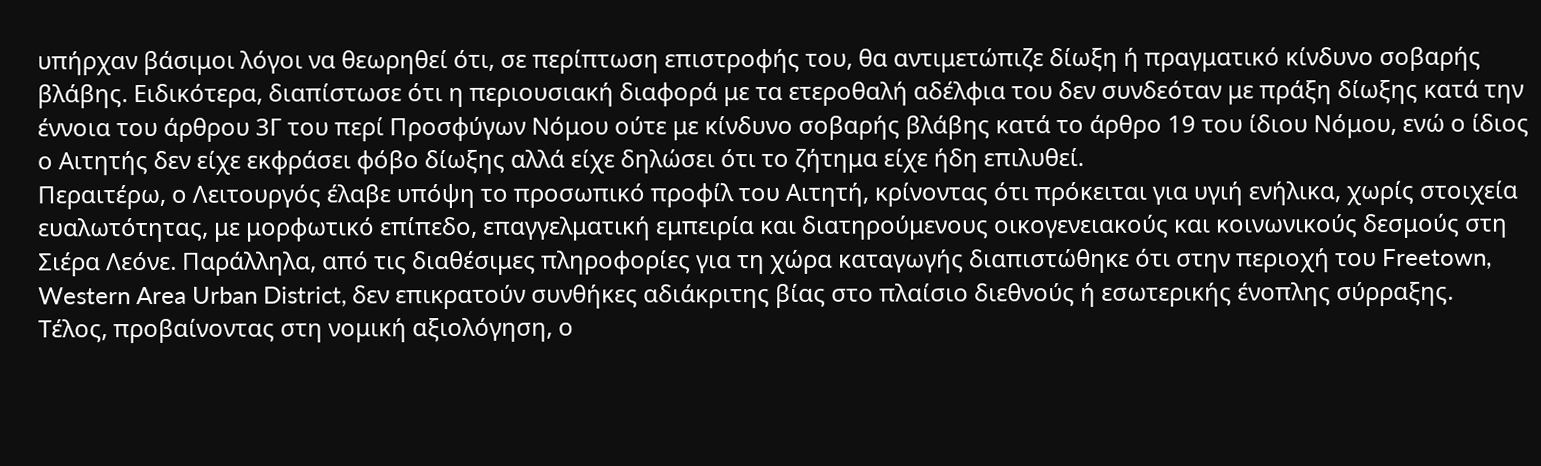υπήρχαν βάσιμοι λόγοι να θεωρηθεί ότι, σε περίπτωση επιστροφής του, θα αντιμετώπιζε δίωξη ή πραγματικό κίνδυνο σοβαρής βλάβης. Ειδικότερα, διαπίστωσε ότι η περιουσιακή διαφορά με τα ετεροθαλή αδέλφια του δεν συνδεόταν με πράξη δίωξης κατά την έννοια του άρθρου 3Γ του περί Προσφύγων Νόμου ούτε με κίνδυνο σοβαρής βλάβης κατά το άρθρο 19 του ίδιου Νόμου, ενώ ο ίδιος ο Αιτητής δεν είχε εκφράσει φόβο δίωξης αλλά είχε δηλώσει ότι το ζήτημα είχε ήδη επιλυθεί.
Περαιτέρω, ο Λειτουργός έλαβε υπόψη το προσωπικό προφίλ του Αιτητή, κρίνοντας ότι πρόκειται για υγιή ενήλικα, χωρίς στοιχεία ευαλωτότητας, με μορφωτικό επίπεδο, επαγγελματική εμπειρία και διατηρούμενους οικογενειακούς και κοινωνικούς δεσμούς στη Σιέρα Λεόνε. Παράλληλα, από τις διαθέσιμες πληροφορίες για τη χώρα καταγωγής διαπιστώθηκε ότι στην περιοχή του Freetown, Western Area Urban District, δεν επικρατούν συνθήκες αδιάκριτης βίας στο πλαίσιο διεθνούς ή εσωτερικής ένοπλης σύρραξης.
Τέλος, προβαίνοντας στη νομική αξιολόγηση, ο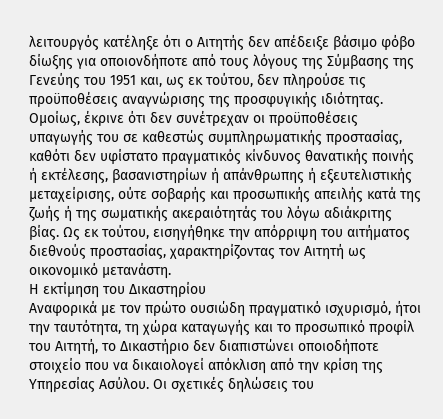λειτουργός κατέληξε ότι ο Αιτητής δεν απέδειξε βάσιμο φόβο δίωξης για οποιονδήποτε από τους λόγους της Σύμβασης της Γενεύης του 1951 και, ως εκ τούτου, δεν πληρούσε τις προϋποθέσεις αναγνώρισης της προσφυγικής ιδιότητας. Ομοίως, έκρινε ότι δεν συνέτρεχαν οι προϋποθέσεις υπαγωγής του σε καθεστώς συμπληρωματικής προστασίας, καθότι δεν υφίστατο πραγματικός κίνδυνος θανατικής ποινής ή εκτέλεσης, βασανιστηρίων ή απάνθρωπης ή εξευτελιστικής μεταχείρισης, ούτε σοβαρής και προσωπικής απειλής κατά της ζωής ή της σωματικής ακεραιότητάς του λόγω αδιάκριτης βίας. Ως εκ τούτου, εισηγήθηκε την απόρριψη του αιτήματος διεθνούς προστασίας, χαρακτηρίζοντας τον Αιτητή ως οικονομικό μετανάστη.
Η εκτίμηση του Δικαστηρίου
Αναφορικά με τον πρώτο ουσιώδη πραγματικό ισχυρισμό, ήτοι την ταυτότητα, τη χώρα καταγωγής και το προσωπικό προφίλ του Αιτητή, το Δικαστήριο δεν διαπιστώνει οποιοδήποτε στοιχείο που να δικαιολογεί απόκλιση από την κρίση της Υπηρεσίας Ασύλου. Οι σχετικές δηλώσεις του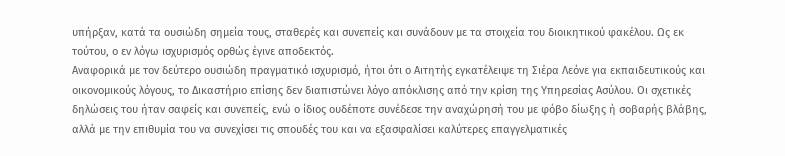υπήρξαν, κατά τα ουσιώδη σημεία τους, σταθερές και συνεπείς και συνάδουν με τα στοιχεία του διοικητικού φακέλου. Ως εκ τούτου, ο εν λόγω ισχυρισμός ορθώς έγινε αποδεκτός.
Αναφορικά με τον δεύτερο ουσιώδη πραγματικό ισχυρισμό, ήτοι ότι ο Αιτητής εγκατέλειψε τη Σιέρα Λεόνε για εκπαιδευτικούς και οικονομικούς λόγους, το Δικαστήριο επίσης δεν διαπιστώνει λόγο απόκλισης από την κρίση της Υπηρεσίας Ασύλου. Οι σχετικές δηλώσεις του ήταν σαφείς και συνεπείς, ενώ ο ίδιος ουδέποτε συνέδεσε την αναχώρησή του με φόβο δίωξης ή σοβαρής βλάβης, αλλά με την επιθυμία του να συνεχίσει τις σπουδές του και να εξασφαλίσει καλύτερες επαγγελματικές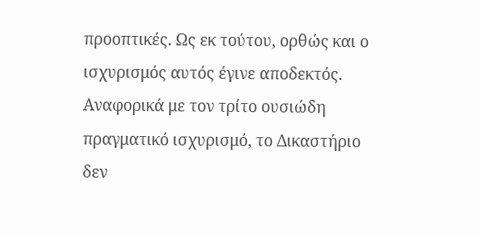προοπτικές. Ως εκ τούτου, ορθώς και ο ισχυρισμός αυτός έγινε αποδεκτός.
Αναφορικά με τον τρίτο ουσιώδη πραγματικό ισχυρισμό, το Δικαστήριο δεν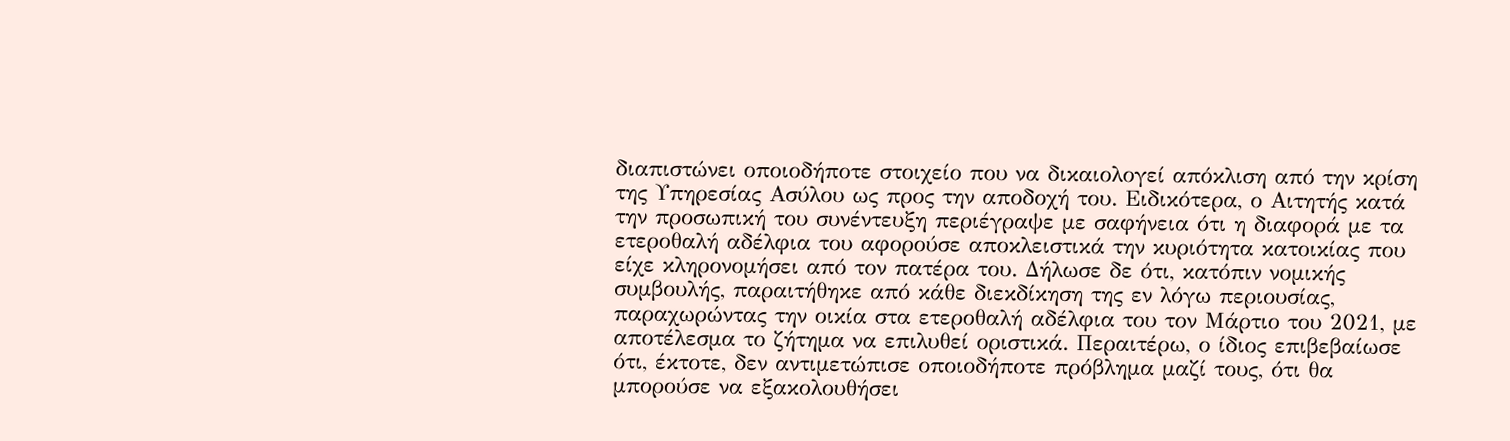διαπιστώνει οποιοδήποτε στοιχείο που να δικαιολογεί απόκλιση από την κρίση της Υπηρεσίας Ασύλου ως προς την αποδοχή του. Ειδικότερα, ο Αιτητής κατά την προσωπική του συνέντευξη περιέγραψε με σαφήνεια ότι η διαφορά με τα ετεροθαλή αδέλφια του αφορούσε αποκλειστικά την κυριότητα κατοικίας που είχε κληρονομήσει από τον πατέρα του. Δήλωσε δε ότι, κατόπιν νομικής συμβουλής, παραιτήθηκε από κάθε διεκδίκηση της εν λόγω περιουσίας, παραχωρώντας την οικία στα ετεροθαλή αδέλφια του τον Μάρτιο του 2021, με αποτέλεσμα το ζήτημα να επιλυθεί οριστικά. Περαιτέρω, ο ίδιος επιβεβαίωσε ότι, έκτοτε, δεν αντιμετώπισε οποιοδήποτε πρόβλημα μαζί τους, ότι θα μπορούσε να εξακολουθήσει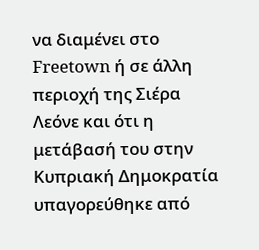να διαμένει στο Freetown ή σε άλλη περιοχή της Σιέρα Λεόνε και ότι η μετάβασή του στην Κυπριακή Δημοκρατία υπαγορεύθηκε από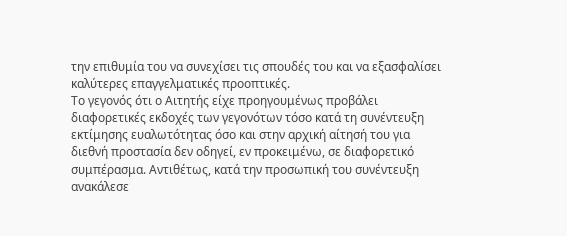την επιθυμία του να συνεχίσει τις σπουδές του και να εξασφαλίσει καλύτερες επαγγελματικές προοπτικές.
Το γεγονός ότι ο Αιτητής είχε προηγουμένως προβάλει διαφορετικές εκδοχές των γεγονότων τόσο κατά τη συνέντευξη εκτίμησης ευαλωτότητας όσο και στην αρχική αίτησή του για διεθνή προστασία δεν οδηγεί, εν προκειμένω, σε διαφορετικό συμπέρασμα. Αντιθέτως, κατά την προσωπική του συνέντευξη ανακάλεσε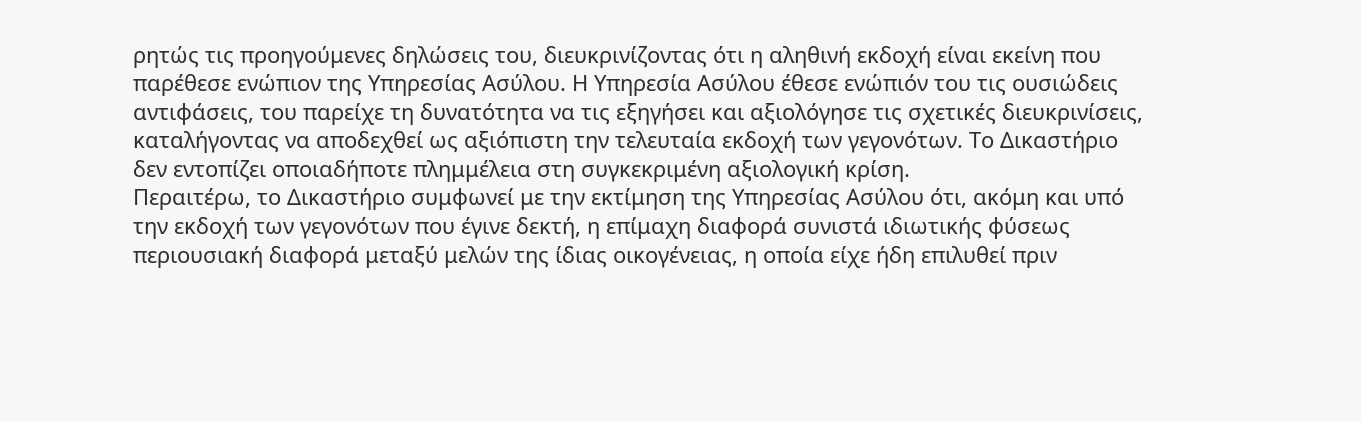ρητώς τις προηγούμενες δηλώσεις του, διευκρινίζοντας ότι η αληθινή εκδοχή είναι εκείνη που παρέθεσε ενώπιον της Υπηρεσίας Ασύλου. Η Υπηρεσία Ασύλου έθεσε ενώπιόν του τις ουσιώδεις αντιφάσεις, του παρείχε τη δυνατότητα να τις εξηγήσει και αξιολόγησε τις σχετικές διευκρινίσεις, καταλήγοντας να αποδεχθεί ως αξιόπιστη την τελευταία εκδοχή των γεγονότων. Το Δικαστήριο δεν εντοπίζει οποιαδήποτε πλημμέλεια στη συγκεκριμένη αξιολογική κρίση.
Περαιτέρω, το Δικαστήριο συμφωνεί με την εκτίμηση της Υπηρεσίας Ασύλου ότι, ακόμη και υπό την εκδοχή των γεγονότων που έγινε δεκτή, η επίμαχη διαφορά συνιστά ιδιωτικής φύσεως περιουσιακή διαφορά μεταξύ μελών της ίδιας οικογένειας, η οποία είχε ήδη επιλυθεί πριν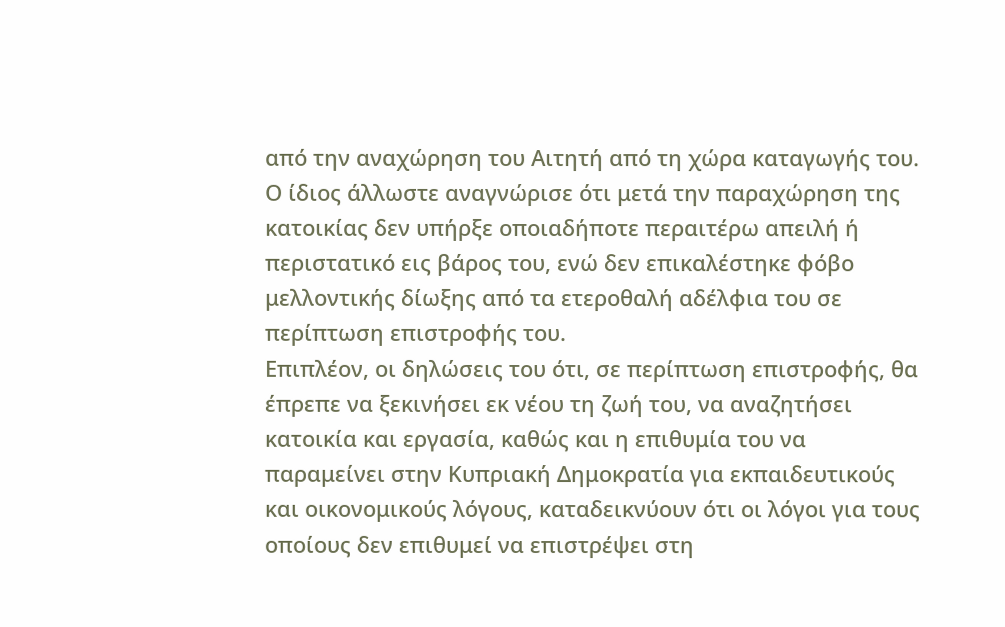από την αναχώρηση του Αιτητή από τη χώρα καταγωγής του. Ο ίδιος άλλωστε αναγνώρισε ότι μετά την παραχώρηση της κατοικίας δεν υπήρξε οποιαδήποτε περαιτέρω απειλή ή περιστατικό εις βάρος του, ενώ δεν επικαλέστηκε φόβο μελλοντικής δίωξης από τα ετεροθαλή αδέλφια του σε περίπτωση επιστροφής του.
Επιπλέον, οι δηλώσεις του ότι, σε περίπτωση επιστροφής, θα έπρεπε να ξεκινήσει εκ νέου τη ζωή του, να αναζητήσει κατοικία και εργασία, καθώς και η επιθυμία του να παραμείνει στην Κυπριακή Δημοκρατία για εκπαιδευτικούς και οικονομικούς λόγους, καταδεικνύουν ότι οι λόγοι για τους οποίους δεν επιθυμεί να επιστρέψει στη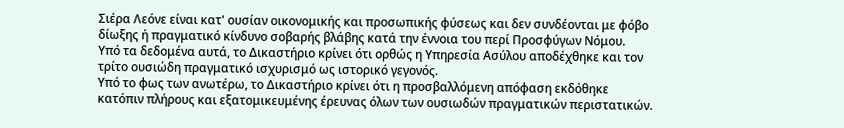Σιέρα Λεόνε είναι κατ' ουσίαν οικονομικής και προσωπικής φύσεως και δεν συνδέονται με φόβο δίωξης ή πραγματικό κίνδυνο σοβαρής βλάβης κατά την έννοια του περί Προσφύγων Νόμου.
Υπό τα δεδομένα αυτά, το Δικαστήριο κρίνει ότι ορθώς η Υπηρεσία Ασύλου αποδέχθηκε και τον τρίτο ουσιώδη πραγματικό ισχυρισμό ως ιστορικό γεγονός.
Υπό το φως των ανωτέρω, το Δικαστήριο κρίνει ότι η προσβαλλόμενη απόφαση εκδόθηκε κατόπιν πλήρους και εξατομικευμένης έρευνας όλων των ουσιωδών πραγματικών περιστατικών.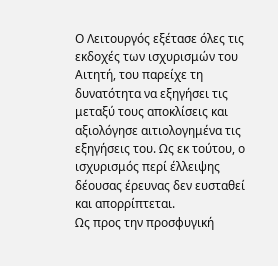Ο Λειτουργός εξέτασε όλες τις εκδοχές των ισχυρισμών του Αιτητή, του παρείχε τη δυνατότητα να εξηγήσει τις μεταξύ τους αποκλίσεις και αξιολόγησε αιτιολογημένα τις εξηγήσεις του. Ως εκ τούτου, ο ισχυρισμός περί έλλειψης δέουσας έρευνας δεν ευσταθεί και απορρίπτεται.
Ως προς την προσφυγική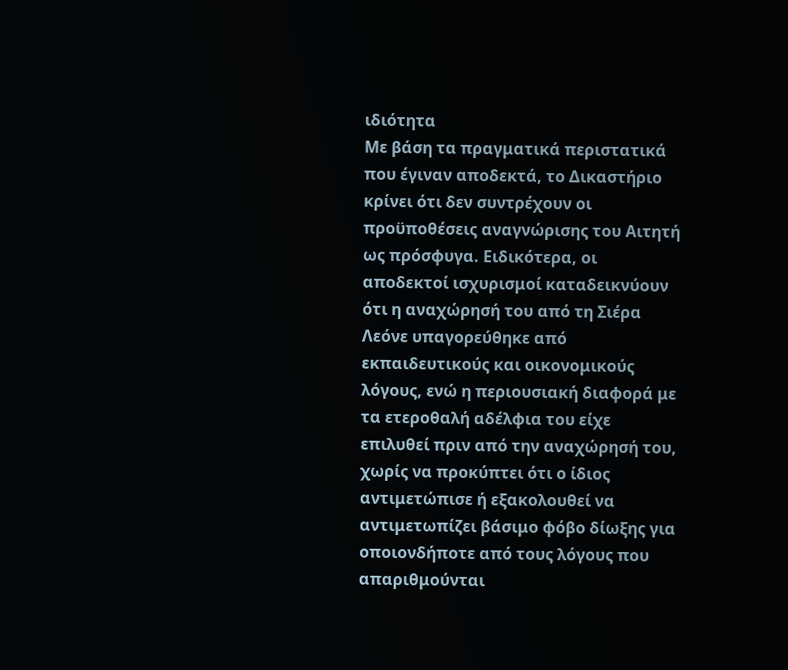ιδιότητα
Με βάση τα πραγματικά περιστατικά που έγιναν αποδεκτά, το Δικαστήριο κρίνει ότι δεν συντρέχουν οι προϋποθέσεις αναγνώρισης του Αιτητή ως πρόσφυγα. Ειδικότερα, οι αποδεκτοί ισχυρισμοί καταδεικνύουν ότι η αναχώρησή του από τη Σιέρα Λεόνε υπαγορεύθηκε από εκπαιδευτικούς και οικονομικούς λόγους, ενώ η περιουσιακή διαφορά με τα ετεροθαλή αδέλφια του είχε επιλυθεί πριν από την αναχώρησή του, χωρίς να προκύπτει ότι ο ίδιος αντιμετώπισε ή εξακολουθεί να αντιμετωπίζει βάσιμο φόβο δίωξης για οποιονδήποτε από τους λόγους που απαριθμούνται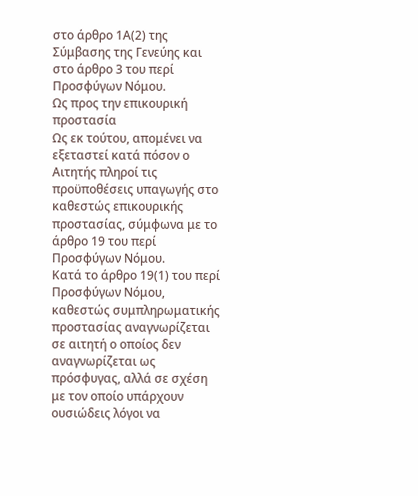στο άρθρο 1Α(2) της Σύμβασης της Γενεύης και στο άρθρο 3 του περί Προσφύγων Νόμου.
Ως προς την επικουρική προστασία
Ως εκ τούτου, απομένει να εξεταστεί κατά πόσον ο Αιτητής πληροί τις προϋποθέσεις υπαγωγής στο καθεστώς επικουρικής προστασίας, σύμφωνα με το άρθρο 19 του περί Προσφύγων Νόμου.
Κατά το άρθρο 19(1) του περί Προσφύγων Νόμου, καθεστώς συμπληρωματικής προστασίας αναγνωρίζεται σε αιτητή ο οποίος δεν αναγνωρίζεται ως πρόσφυγας, αλλά σε σχέση με τον οποίο υπάρχουν ουσιώδεις λόγοι να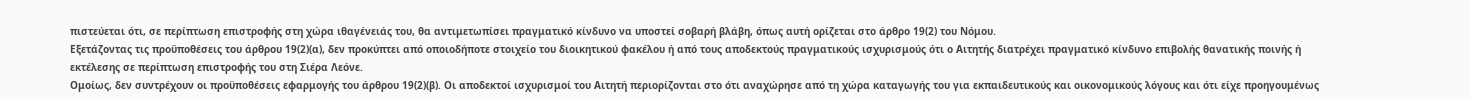πιστεύεται ότι, σε περίπτωση επιστροφής στη χώρα ιθαγένειάς του, θα αντιμετωπίσει πραγματικό κίνδυνο να υποστεί σοβαρή βλάβη, όπως αυτή ορίζεται στο άρθρο 19(2) του Νόμου.
Εξετάζοντας τις προϋποθέσεις του άρθρου 19(2)(α), δεν προκύπτει από οποιοδήποτε στοιχείο του διοικητικού φακέλου ή από τους αποδεκτούς πραγματικούς ισχυρισμούς ότι ο Αιτητής διατρέχει πραγματικό κίνδυνο επιβολής θανατικής ποινής ή εκτέλεσης σε περίπτωση επιστροφής του στη Σιέρα Λεόνε.
Ομοίως, δεν συντρέχουν οι προϋποθέσεις εφαρμογής του άρθρου 19(2)(β). Οι αποδεκτοί ισχυρισμοί του Αιτητή περιορίζονται στο ότι αναχώρησε από τη χώρα καταγωγής του για εκπαιδευτικούς και οικονομικούς λόγους και ότι είχε προηγουμένως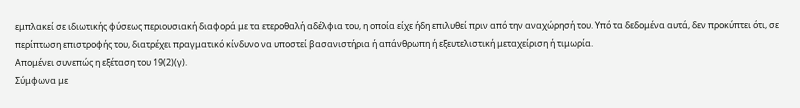εμπλακεί σε ιδιωτικής φύσεως περιουσιακή διαφορά με τα ετεροθαλή αδέλφια του, η οποία είχε ήδη επιλυθεί πριν από την αναχώρησή του. Υπό τα δεδομένα αυτά, δεν προκύπτει ότι, σε περίπτωση επιστροφής του, διατρέχει πραγματικό κίνδυνο να υποστεί βασανιστήρια ή απάνθρωπη ή εξευτελιστική μεταχείριση ή τιμωρία.
Απομένει συνεπώς η εξέταση του 19(2)(γ).
Σύμφωνα με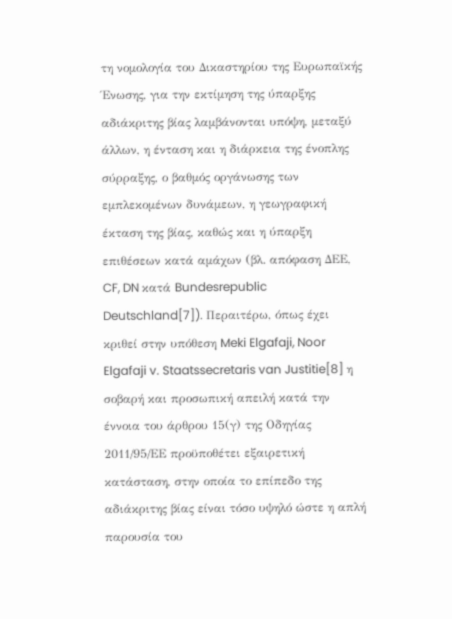τη νομολογία του Δικαστηρίου της Ευρωπαϊκής Ένωσης, για την εκτίμηση της ύπαρξης αδιάκριτης βίας λαμβάνονται υπόψη, μεταξύ άλλων, η ένταση και η διάρκεια της ένοπλης σύρραξης, ο βαθμός οργάνωσης των εμπλεκομένων δυνάμεων, η γεωγραφική έκταση της βίας, καθώς και η ύπαρξη επιθέσεων κατά αμάχων (βλ. απόφαση ΔΕΕ, CF, DN κατά Bundesrepublic Deutschland[7]). Περαιτέρω, όπως έχει κριθεί στην υπόθεση Meki Elgafaji, Noor Elgafaji v. Staatssecretaris van Justitie[8] η σοβαρή και προσωπική απειλή κατά την έννοια του άρθρου 15(γ) της Οδηγίας 2011/95/ΕΕ προϋποθέτει εξαιρετική κατάσταση, στην οποία το επίπεδο της αδιάκριτης βίας είναι τόσο υψηλό ώστε η απλή παρουσία του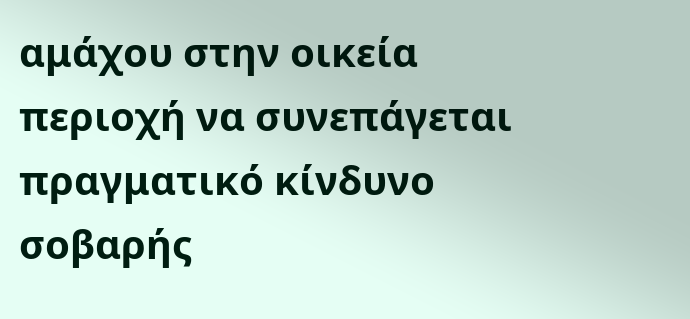αμάχου στην οικεία περιοχή να συνεπάγεται πραγματικό κίνδυνο σοβαρής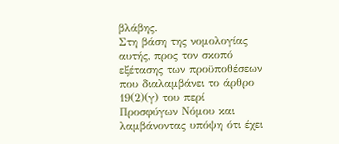βλάβης.
Στη βάση της νομολογίας αυτής, προς τον σκοπό εξέτασης των προϋποθέσεων που διαλαμβάνει το άρθρο 19(2)(γ) του περί Προσφύγων Νόμου και λαμβάνοντας υπόψη ότι έχει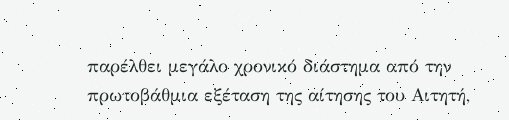παρέλθει μεγάλο χρονικό διάστημα από την πρωτοβάθμια εξέταση της αίτησης του Αιτητή,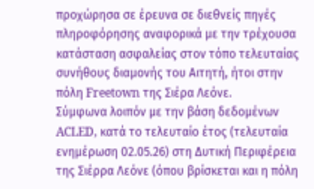προχώρησα σε έρευνα σε διεθνείς πηγές πληροφόρησης αναφορικά με την τρέχουσα κατάσταση ασφαλείας στον τόπο τελευταίας συνήθους διαμονής του Αιτητή, ήτοι στην πόλη Freetown της Σιέρα Λεόνε.
Σύμφωνα λοιπόν με την βάση δεδομένων ACLED, κατά το τελευταίο έτος (τελευταία ενημέρωση 02.05.26) στη Δυτική Περιφέρεια της Σιέρρα Λεόνε (όπου βρίσκεται και η πόλη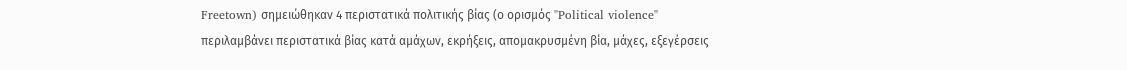Freetown) σημειώθηκαν 4 περιστατικά πολιτικής βίας (ο ορισμός "Political violence" περιλαμβάνει περιστατικά βίας κατά αμάχων, εκρήξεις, απομακρυσμένη βία, μάχες, εξεγέρσεις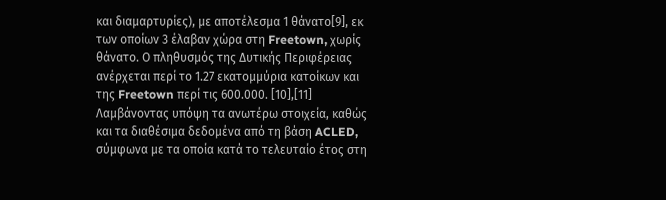και διαμαρτυρίες), με αποτέλεσμα 1 θάνατο[9], εκ των οποίων 3 έλαβαν χώρα στη Freetown, χωρίς θάνατο. Ο πληθυσμός της Δυτικής Περιφέρειας ανέρχεται περί το 1.27 εκατομμύρια κατοίκων και της Freetown περί τις 600.000. [10],[11]
Λαμβάνοντας υπόψη τα ανωτέρω στοιχεία, καθώς και τα διαθέσιμα δεδομένα από τη βάση ACLED, σύμφωνα με τα οποία κατά το τελευταίο έτος στη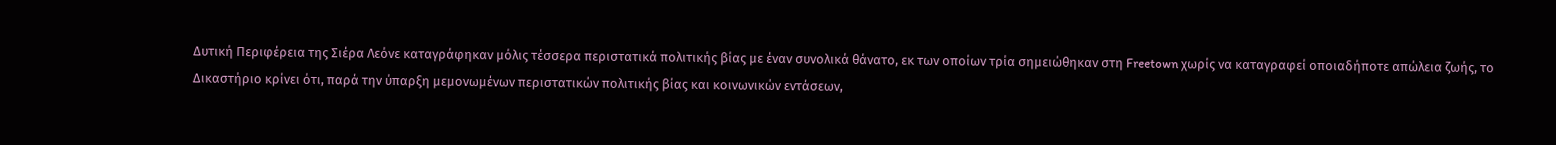Δυτική Περιφέρεια της Σιέρα Λεόνε καταγράφηκαν μόλις τέσσερα περιστατικά πολιτικής βίας με έναν συνολικά θάνατο, εκ των οποίων τρία σημειώθηκαν στη Freetown χωρίς να καταγραφεί οποιαδήποτε απώλεια ζωής, το Δικαστήριο κρίνει ότι, παρά την ύπαρξη μεμονωμένων περιστατικών πολιτικής βίας και κοινωνικών εντάσεων,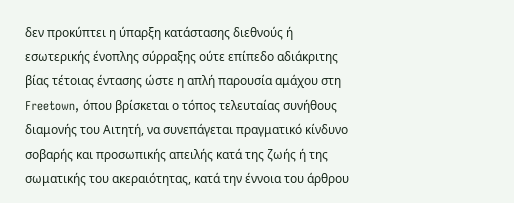δεν προκύπτει η ύπαρξη κατάστασης διεθνούς ή εσωτερικής ένοπλης σύρραξης ούτε επίπεδο αδιάκριτης βίας τέτοιας έντασης ώστε η απλή παρουσία αμάχου στη Freetown, όπου βρίσκεται ο τόπος τελευταίας συνήθους διαμονής του Αιτητή, να συνεπάγεται πραγματικό κίνδυνο σοβαρής και προσωπικής απειλής κατά της ζωής ή της σωματικής του ακεραιότητας, κατά την έννοια του άρθρου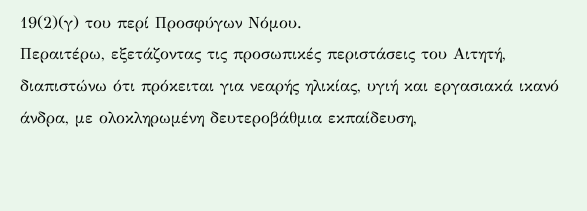19(2)(γ) του περί Προσφύγων Νόμου.
Περαιτέρω, εξετάζοντας τις προσωπικές περιστάσεις του Αιτητή, διαπιστώνω ότι πρόκειται για νεαρής ηλικίας, υγιή και εργασιακά ικανό άνδρα, με ολοκληρωμένη δευτεροβάθμια εκπαίδευση,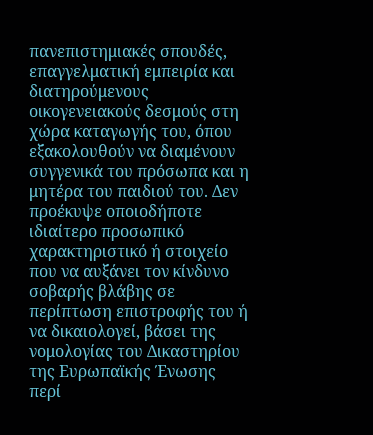πανεπιστημιακές σπουδές, επαγγελματική εμπειρία και διατηρούμενους οικογενειακούς δεσμούς στη χώρα καταγωγής του, όπου εξακολουθούν να διαμένουν συγγενικά του πρόσωπα και η μητέρα του παιδιού του. Δεν προέκυψε οποιοδήποτε ιδιαίτερο προσωπικό χαρακτηριστικό ή στοιχείο που να αυξάνει τον κίνδυνο σοβαρής βλάβης σε περίπτωση επιστροφής του ή να δικαιολογεί, βάσει της νομολογίας του Δικαστηρίου της Ευρωπαϊκής Ένωσης περί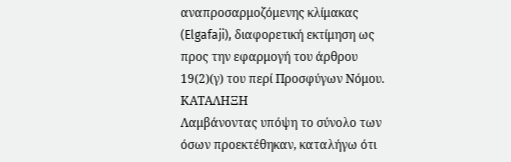αναπροσαρμοζόμενης κλίμακας (Elgafaji), διαφορετική εκτίμηση ως προς την εφαρμογή του άρθρου 19(2)(γ) του περί Προσφύγων Νόμου.
ΚΑΤΑΛΗΞΗ
Λαμβάνοντας υπόψη το σύνολο των όσων προεκτέθηκαν, καταλήγω ότι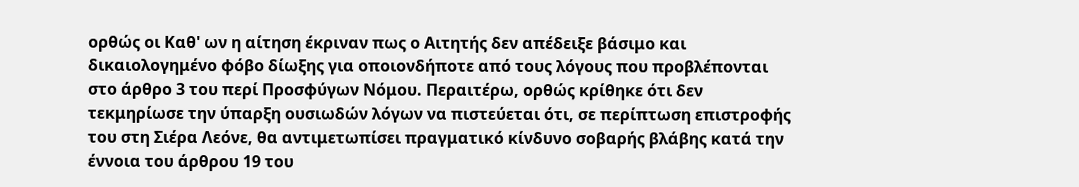ορθώς οι Καθ' ων η αίτηση έκριναν πως ο Αιτητής δεν απέδειξε βάσιμο και δικαιολογημένο φόβο δίωξης για οποιονδήποτε από τους λόγους που προβλέπονται στο άρθρο 3 του περί Προσφύγων Νόμου. Περαιτέρω, ορθώς κρίθηκε ότι δεν τεκμηρίωσε την ύπαρξη ουσιωδών λόγων να πιστεύεται ότι, σε περίπτωση επιστροφής του στη Σιέρα Λεόνε, θα αντιμετωπίσει πραγματικό κίνδυνο σοβαρής βλάβης κατά την έννοια του άρθρου 19 του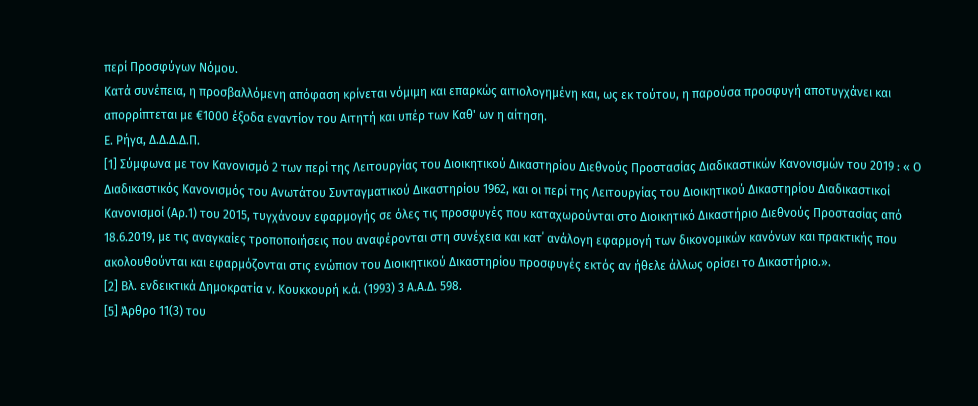περί Προσφύγων Νόμου.
Κατά συνέπεια, η προσβαλλόμενη απόφαση κρίνεται νόμιμη και επαρκώς αιτιολογημένη και, ως εκ τούτου, η παρούσα προσφυγή αποτυγχάνει και απορρίπτεται με €1000 έξοδα εναντίον του Αιτητή και υπέρ των Καθ' ων η αίτηση.
Ε. Ρήγα, Δ.Δ.Δ.Δ.Π.
[1] Σύμφωνα με τον Κανονισμό 2 των περί της Λειτουργίας του Διοικητικού Δικαστηρίου Διεθνούς Προστασίας Διαδικαστικών Κανονισμών του 2019 : « Ο Διαδικαστικός Κανονισμός του Ανωτάτου Συνταγματικού Δικαστηρίου 1962, και οι περί της Λειτουργίας του Διοικητικού Δικαστηρίου Διαδικαστικοί Κανονισμοί (Αρ.1) του 2015, τυγχάνουν εφαρμογής σε όλες τις προσφυγές που καταχωρούνται στο Διοικητικό Δικαστήριο Διεθνούς Προστασίας από 18.6.2019, με τις αναγκαίες τροποποιήσεις που αναφέρονται στη συνέχεια και κατ΄ ανάλογη εφαρμογή των δικονομικών κανόνων και πρακτικής που ακολουθούνται και εφαρμόζονται στις ενώπιον του Διοικητικού Δικαστηρίου προσφυγές εκτός αν ήθελε άλλως ορίσει το Δικαστήριο.».
[2] Βλ. ενδεικτικά Δημοκρατία ν. Κουκκουρή κ.ά. (1993) 3 Α.Α.Δ. 598.
[5] Άρθρο 11(3) του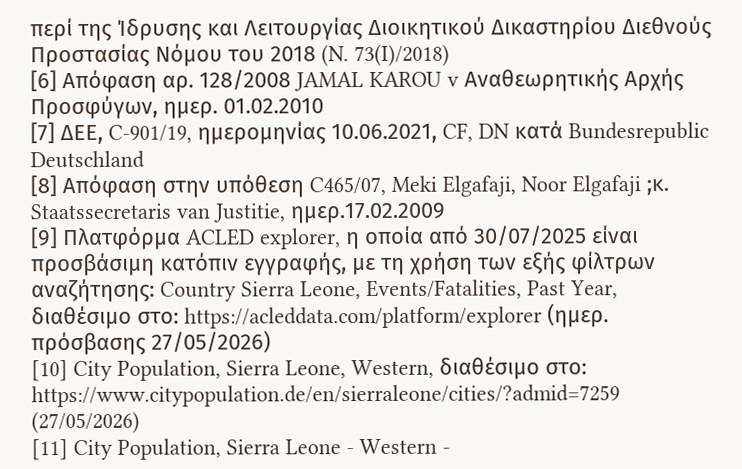περί της Ίδρυσης και Λειτουργίας Διοικητικού Δικαστηρίου Διεθνούς Προστασίας Νόμου του 2018 (N. 73(I)/2018)
[6] Απόφαση αρ. 128/2008 JAMAL KAROU v Αναθεωρητικής Αρχής Προσφύγων, ημερ. 01.02.2010
[7] ΔΕΕ, C-901/19, ημερομηνίας 10.06.2021, CF, DN κατά Bundesrepublic Deutschland
[8] Απόφαση στην υπόθεση C465/07, Meki Elgafaji, Noor Elgafaji ;κ. Staatssecretaris van Justitie, ημερ.17.02.2009
[9] Πλατφόρμα ACLED explorer, η οποία από 30/07/2025 είναι προσβάσιμη κατόπιν εγγραφής, με τη χρήση των εξής φίλτρων αναζήτησης: Country Sierra Leone, Events/Fatalities, Past Year, διαθέσιμο στο: https://acleddata.com/platform/explorer (ημερ. πρόσβασης 27/05/2026)
[10] City Population, Sierra Leone, Western, διαθέσιμο στο: https://www.citypopulation.de/en/sierraleone/cities/?admid=7259 (27/05/2026)
[11] City Population, Sierra Leone - Western -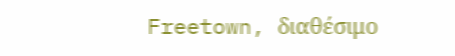Freetown, διαθέσιμο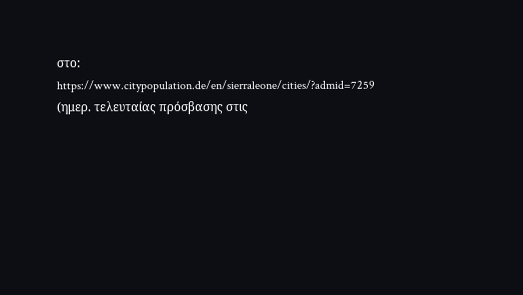στο: https://www.citypopulation.de/en/sierraleone/cities/?admid=7259 (ημερ. τελευταίας πρόσβασης στις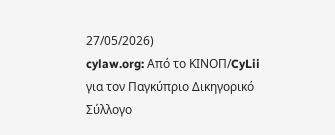27/05/2026)
cylaw.org: Από το ΚΙΝOΠ/CyLii για τον Παγκύπριο Δικηγορικό Σύλλογο